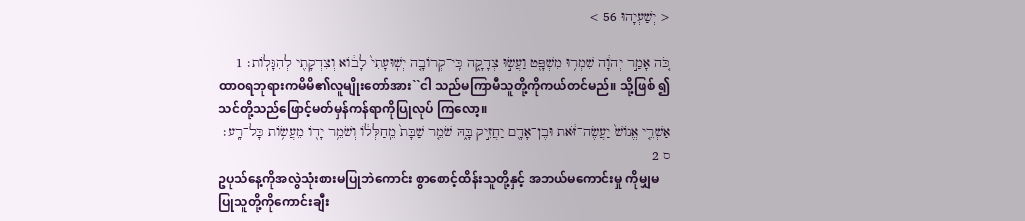< יְשַׁעְיָהוּ 56 >

כֹּ֚ה אָמַ֣ר יְהוָ֔ה שִׁמְר֥וּ מִשְׁפָּ֖ט וַעֲשׂ֣וּ צְדָקָ֑ה כִּֽי־קְרוֹבָ֤ה יְשֽׁוּעָתִי֙ לָב֔וֹא וְצִדְקָתִ֖י לְהִגָּלֽוֹת׃ 1
ထာဝရဘုရားကမိမိ၏လူမျိုးတော်အား``ငါ သည်မကြာမီသူတို့ကိုကယ်တင်မည်။ သို့ဖြစ် ၍သင်တို့သည်ဖြောင့်မတ်မှန်ကန်ရာကိုပြုလုပ် ကြလော့။
אַשְׁרֵ֤י אֱנוֹשׁ֙ יַעֲשֶׂה־זֹּ֔את וּבֶן־אָדָ֖ם יַחֲזִ֣יק בָּ֑הּ שֹׁמֵ֤ר שַׁבָּת֙ מֵֽחַלְּל֔וֹ וְשֹׁמֵ֥ר יָד֖וֹ מֵעֲשׂ֥וֹת כָּל־רָֽע׃ ס 2
ဥပုသ်နေ့ကိုအလွဲသုံးစားမပြုဘဲကောင်း စွာစောင့်ထိန်းသူတို့နှင့် အဘယ်မကောင်းမှု ကိုမျှမပြုသူတို့ကိုကောင်းချီး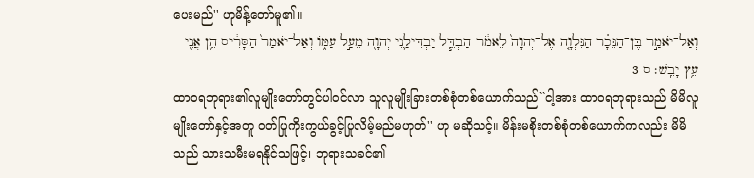ပေးမည်'' ဟုမိန့်တော်မူ၏။
וְאַל־יֹאמַ֣ר בֶּן־הַנֵּכָ֗ר הַנִּלְוָ֤ה אֶל־יְהוָה֙ לֵאמֹ֔ר הַבְדֵּ֧ל יַבְדִּילַ֛נִי יְהוָ֖ה מֵעַ֣ל עַמּ֑וֹ וְאַל־יֹאמַר֙ הַסָּרִ֔יס הֵ֥ן אֲנִ֖י עֵ֥ץ יָבֵֽשׁ׃ ס 3
ထာဝရဘုရား၏လူမျိုးတော်တွင်ပါဝင်လာ သူလူမျိုးခြားတစ်စုံတစ်ယောက်သည်``ငါ့အား ထာဝရဘုရားသည် မိမိလူမျိုးတော်နှင့်အတူ ဝတ်ပြုကိုးကွယ်ခွင့်ပြုလိမ့်မည်မဟုတ်'' ဟု မဆိုသင့်။ မိန်းမစိုးတစ်စုံတစ်ယောက်ကလည်း မိမိသည် သားသမီးမရနိုင်သဖြင့်၊ ဘုရားသခင်၏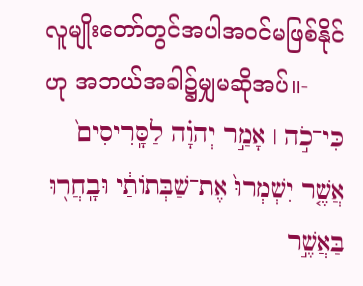လူမျိုးတော်တွင်အပါအဝင်မဖြစ်နိုင်ဟု အဘယ်အခါ၌မျှမဆိုအပ်။-
כִּי־כֹ֣ה ׀ אָמַ֣ר יְהוָ֗ה לַסָּֽרִיסִים֙ אֲשֶׁ֤ר יִשְׁמְרוּ֙ אֶת־שַׁבְּתוֹתַ֔י וּבָֽחֲר֖וּ בַּאֲשֶׁ֣ר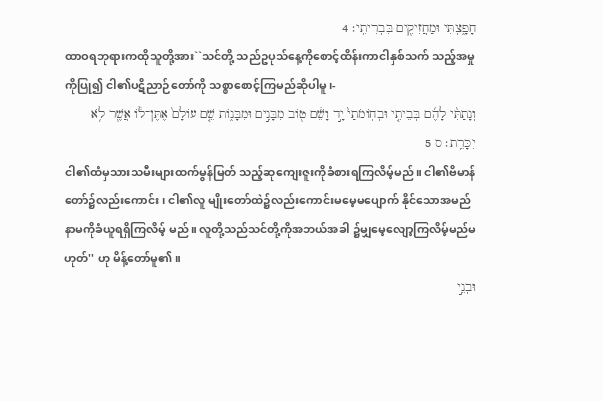חָפָ֑צְתִּי וּמַחֲזִיקִ֖ים בִּבְרִיתִֽי׃ 4
ထာဝရဘုရားကထိုသူတို့အား``သင်တို့ သည်ဥပုသ်နေ့ကိုစောင့်ထိန်းကာငါနှစ်သက် သည့်အမှုကိုပြု၍ ငါ၏ပဋိညာဉ်တော်ကို သစ္စာစောင့်ကြမည်ဆိုပါမူ၊-
וְנָתַתִּ֨י לָהֶ֜ם בְּבֵיתִ֤י וּבְחֽוֹמֹתַי֙ יָ֣ד וָשֵׁ֔ם ט֖וֹב מִבָּנִ֣ים וּמִבָּנ֑וֹת שֵׁ֤ם עוֹלָם֙ אֶתֶּן־ל֔וֹ אֲשֶׁ֖ר לֹ֥א יִכָּרֵֽת׃ ס 5
ငါ၏ထံမှသားသမီးများထက်မွန်မြတ် သည့်ဆုကျေးဇူးကိုခံစားရကြလိမ့်မည်။ ငါ၏ဗိမာန်တော်၌လည်းကောင်း၊ ငါ၏လူ မျိုးတော်ထဲ၌လည်းကောင်းမမေ့မပျောက် နိုင်သောအမည်နာမကိုခံယူရရှိကြလိမ့် မည်။ လူတို့သည်သင်တို့ကိုအဘယ်အခါ ၌မျှမေ့လျော့ကြလိမ့်မည်မဟုတ်'' ဟု မိန့်တော်မူ၏။
וּבְנֵ֣י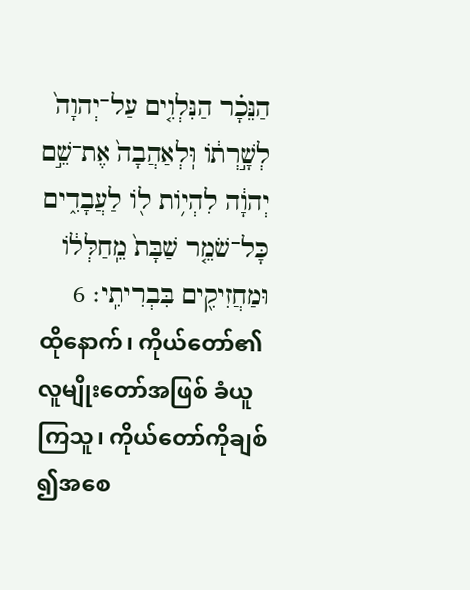הַנֵּכָ֗ר הַנִּלְוִ֤ים עַל־יְהוָה֙ לְשָׁ֣רְת֔וֹ וּֽלְאַהֲבָה֙ אֶת־שֵׁ֣ם יְהוָ֔ה לִהְי֥וֹת ל֖וֹ לַעֲבָדִ֑ים כָּל־שֹׁמֵ֤ר שַׁבָּת֙ מֵֽחַלְּל֔וֹ וּמַחֲזִיקִ֖ים בִּבְרִיתִֽי׃ 6
ထိုနောက်၊ ကိုယ်တော်၏လူမျိုးတော်အဖြစ် ခံယူကြသူ၊ ကိုယ်တော်ကိုချစ်၍အစေ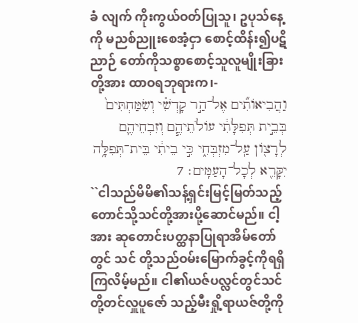ခံ လျက် ကိုးကွယ်ဝတ်ပြုသူ၊ ဥပုသ်နေ့ကို မညစ်ညူးစေအံ့ငှာ စောင့်ထိန်း၍ပဋိညာဉ် တော်ကိုသစ္စာစောင့်သူလူမျိုးခြားတို့အား ထာဝရဘုရားက၊-
וַהֲבִיאוֹתִ֞ים אֶל־הַ֣ר קָדְשִׁ֗י וְשִׂמַּחְתִּים֙ בְּבֵ֣ית תְּפִלָּתִ֔י עוֹלֹתֵיהֶ֧ם וְזִבְחֵיהֶ֛ם לְרָצ֖וֹן עַֽל־מִזְבְּחִ֑י כִּ֣י בֵיתִ֔י בֵּית־תְּפִלָּ֥ה יִקָּרֵ֖א לְכָל־הָעַמִּֽים׃ 7
``ငါသည်မိမိ၏သန့်ရှင်းမြင့်မြတ်သည့် တောင်သို့သင်တို့အားပို့ဆောင်မည်။ ငါ့အား ဆုတောင်းပတ္ထနာပြုရာအိမ်တော်တွင် သင် တို့သည်ဝမ်းမြောက်ခွင့်ကိုရရှိကြလိမ့်မည်။ ငါ၏ယဇ်ပလ္လင်တွင်သင်တို့တင်လှူပူဇော် သည့်မီးရှို့ရာယဇ်တို့ကို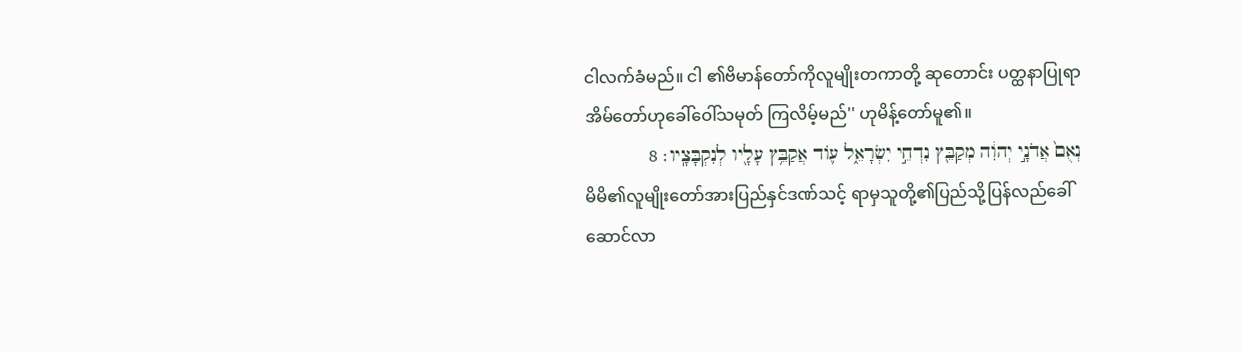ငါလက်ခံမည်။ ငါ ၏ဗိမာန်တော်ကိုလူမျိုးတကာတို့ ဆုတောင်း ပတ္ထနာပြုရာအိမ်တော်ဟုခေါ်ဝေါ်သမုတ် ကြလိမ့်မည်'' ဟုမိန့်တော်မူ၏။
נְאֻם֙ אֲדֹנָ֣י יְהוִ֔ה מְקַבֵּ֖ץ נִדְחֵ֣י יִשְׂרָאֵ֑ל ע֛וֹד אֲקַבֵּ֥ץ עָלָ֖יו לְנִקְבָּצָֽיו׃ 8
မိမိ၏လူမျိုးတော်အားပြည်နှင်ဒဏ်သင့် ရာမှသူတို့၏ပြည်သို့ပြန်လည်ခေါ်ဆောင်လာ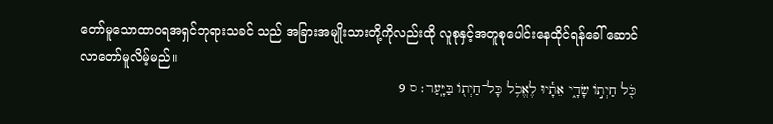တော်မူသောထာဝရအရှင်ဘုရားသခင် သည် အခြားအမျိုးသားတို့ကိုလည်းထို လူစုနှင့်အတူစုပေါင်းနေထိုင်ရန်ခေါ် ဆောင်လာတော်မူလိမ့်မည်။
כֹּ֖ל חַיְת֣וֹ שָׂדָ֑י אֵתָ֕יוּ לֶאֱכֹ֥ל כָּל־חַיְת֖וֹ בַּיָּֽעַר׃ ס 9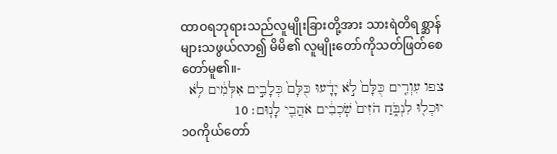ထာဝရဘုရားသည်လူမျိုးခြားတို့အား သားရဲတိရစ္ဆာန်များသဖွယ်လာ၍ မိမိ၏ လူမျိုးတော်ကိုသတ်ဖြတ်စေတော်မူ၏။-
צפו עִוְרִ֤ים כֻּלָּם֙ לֹ֣א יָדָ֔עוּ כֻּלָּם֙ כְּלָבִ֣ים אִלְּמִ֔ים לֹ֥א יוּכְל֖וּ לִנְבֹּ֑חַ הֹזִים֙ שֹֽׁכְבִ֔ים אֹהֲבֵ֖י לָנֽוּם׃ 10
၁၀ကိုယ်တော်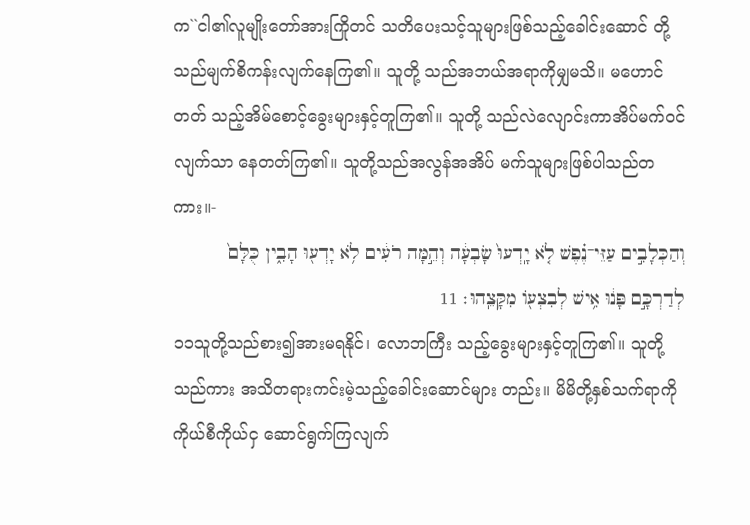က``ငါ၏လူမျိုးတော်အားကြိုတင် သတိပေးသင့်သူများဖြစ်သည့်ခေါင်းဆောင် တို့သည်မျက်စိကန်းလျက်နေကြ၏။ သူတို့ သည်အဘယ်အရာကိုမျှမသိ။ မဟောင်တတ် သည့်အိမ်စောင့်ခွေးများနှင့်တူကြ၏။ သူတို့ သည်လဲလျောင်းကာအိပ်မက်ဝင်လျက်သာ နေတတ်ကြ၏။ သူတို့သည်အလွန်အအိပ် မက်သူများဖြစ်ပါသည်တကား။-
וְהַכְּלָבִ֣ים עַזֵּי־נֶ֗פֶשׁ לֹ֤א יָֽדְעוּ֙ שָׂבְעָ֔ה וְהֵ֣מָּה רֹעִ֔ים לֹ֥א יָדְע֖וּ הָבִ֑ין כֻּלָּם֙ לְדַרְכָּ֣ם פָּנ֔וּ אִ֥ישׁ לְבִצְע֖וֹ מִקָּצֵֽהוּ׃ 11
၁၁သူတို့သည်စား၍အားမရနိုင်၊ လောဘကြီး သည့်ခွေးများနှင့်တူကြ၏။ သူတို့သည်ကား အသိတရားကင်းမဲ့သည့်ခေါင်းဆောင်များ တည်း။ မိမိတို့နှစ်သက်ရာကိုကိုယ်စီကိုယ်ငှ ဆောင်ရွက်ကြလျက်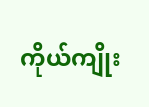ကိုယ်ကျိုး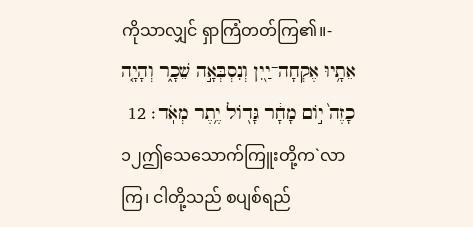ကိုသာလျှင် ရှာကြံတတ်ကြ၏။-
אֵתָ֥יוּ אֶקְחָה־יַ֖יִן וְנִסְבְּאָ֣ה שֵׁכָ֑ר וְהָיָ֤ה כָזֶה֙ י֣וֹם מָחָ֔ר גָּד֖וֹל יֶ֥תֶר מְאֹֽד׃ 12
၁၂ဤသေသောက်ကြူးတို့က`လာကြ၊ ငါတို့သည် စပျစ်ရည်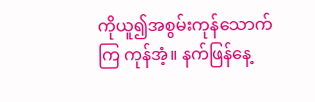ကိုယူ၍အစွမ်းကုန်သောက်ကြ ကုန်အံ့။ နက်ဖြန်နေ့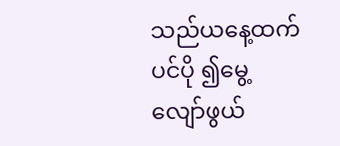သည်ယနေ့ထက်ပင်ပို ၍မွေ့လျော်ဖွယ်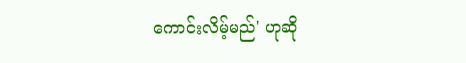ကောင်းလိမ့်မည်' ဟုဆို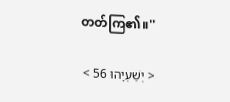တတ်ကြ၏။''

< יְשַׁעְיָהוּ 56 >